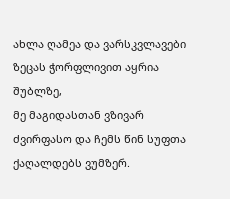ახლა ღამეა და ვარსკვლავები ზეცას ჭორფლივით აყრია შუბლზე,
მე მაგიდასთან ვზივარ ძვირფასო და ჩემს წინ სუფთა ქაღალდებს ვუმზერ.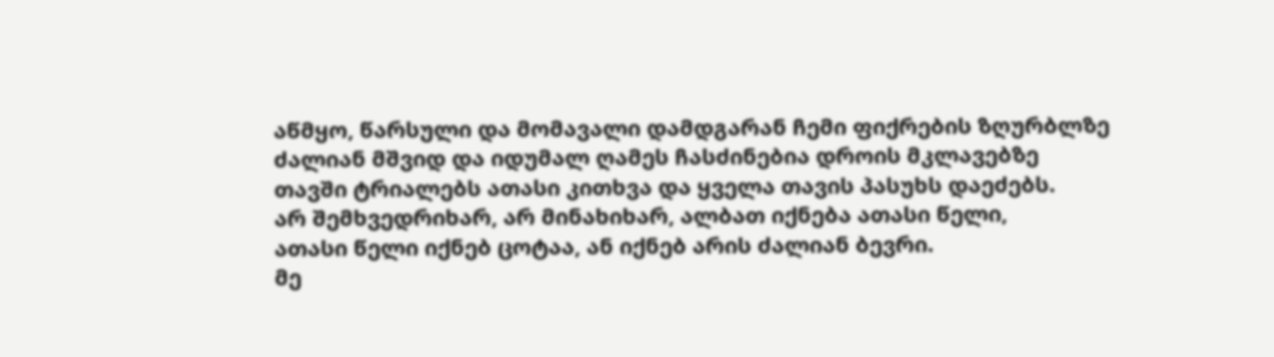აწმყო, წარსული და მომავალი დამდგარან ჩემი ფიქრების ზღურბლზე
ძალიან მშვიდ და იდუმალ ღამეს ჩასძინებია დროის მკლავებზე
თავში ტრიალებს ათასი კითხვა და ყველა თავის პასუხს დაეძებს.
არ შემხვედრიხარ, არ მინახიხარ, ალბათ იქნება ათასი წელი,
ათასი წელი იქნებ ცოტაა, ან იქნებ არის ძალიან ბევრი.
მე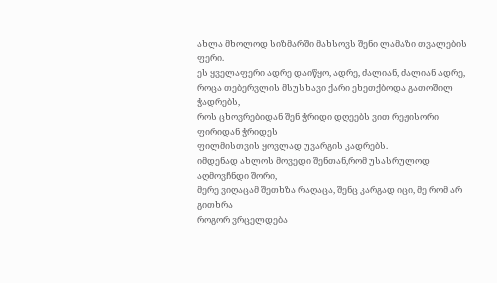ახლა მხოლოდ სიზმარში მახსოვს შენი ლამაზი თვალების ფერი.
ეს ყველაფერი ადრე დაიწყო, ადრე, ძალიან, ძალიან ადრე,
როცა თებერვლის მსუსხავი ქარი ეხეთქბოდა გათოშილ ჭადრებს,
როს ცხოვრებიდან შენ ჭრიდი დღეებს ვით რეჟისორი ფირიდან ჭრიდეს
ფილმისთვის ყოვლად უვარგის კადრებს.
იმდენად ახლოს მოვედი შენთან,რომ უსასრულოდ აღმოვჩნდი შორი,
მერე ვიღაცამ შეთხზა რაღაცა, შენც კარგად იცი, მე რომ არ გითხრა
როგორ ვრცელდება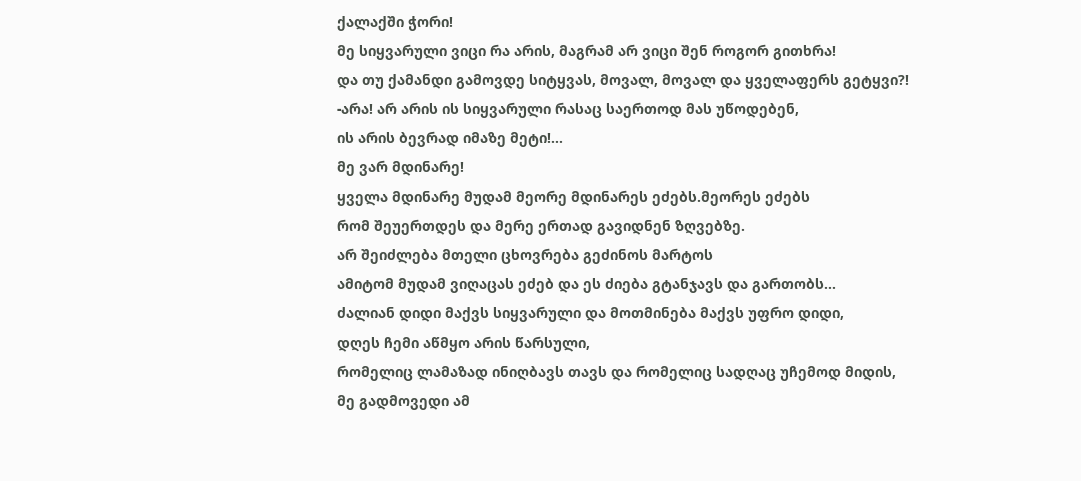ქალაქში ჭორი!
მე სიყვარული ვიცი რა არის, მაგრამ არ ვიცი შენ როგორ გითხრა!
და თუ ქამანდი გამოვდე სიტყვას, მოვალ, მოვალ და ყველაფერს გეტყვი?!
-არა! არ არის ის სიყვარული რასაც საერთოდ მას უწოდებენ,
ის არის ბევრად იმაზე მეტი!...
მე ვარ მდინარე!
ყველა მდინარე მუდამ მეორე მდინარეს ეძებს.მეორეს ეძებს
რომ შეუერთდეს და მერე ერთად გავიდნენ ზღვებზე.
არ შეიძლება მთელი ცხოვრება გეძინოს მარტოს
ამიტომ მუდამ ვიღაცას ეძებ და ეს ძიება გტანჯავს და გართობს...
ძალიან დიდი მაქვს სიყვარული და მოთმინება მაქვს უფრო დიდი,
დღეს ჩემი აწმყო არის წარსული,
რომელიც ლამაზად ინიღბავს თავს და რომელიც სადღაც უჩემოდ მიდის,
მე გადმოვედი ამ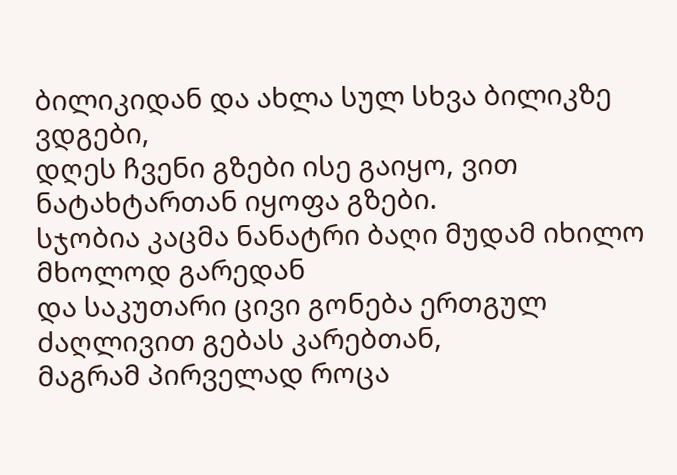ბილიკიდან და ახლა სულ სხვა ბილიკზე ვდგები,
დღეს ჩვენი გზები ისე გაიყო, ვით ნატახტართან იყოფა გზები.
სჯობია კაცმა ნანატრი ბაღი მუდამ იხილო მხოლოდ გარედან
და საკუთარი ცივი გონება ერთგულ ძაღლივით გებას კარებთან,
მაგრამ პირველად როცა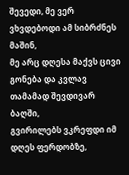შევედი, მე ვერ ვხვდებოდი ამ სიბრძნეს მაშინ,
მე არც დღესა მაქვს ცივი გონება და კვლავ თამამად შევდივარ ბაღში,
გვირილებს ვკრეფდი იმ დღეს ფერდობზე,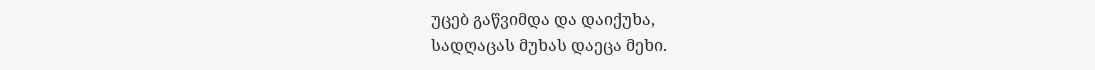უცებ გაწვიმდა და დაიქუხა,
სადღაცას მუხას დაეცა მეხი.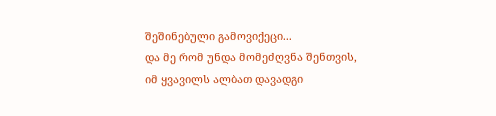შეშინებული გამოვიქეცი...
და მე რომ უნდა მომეძღვნა შენთვის, იმ ყვავილს ალბათ დავადგი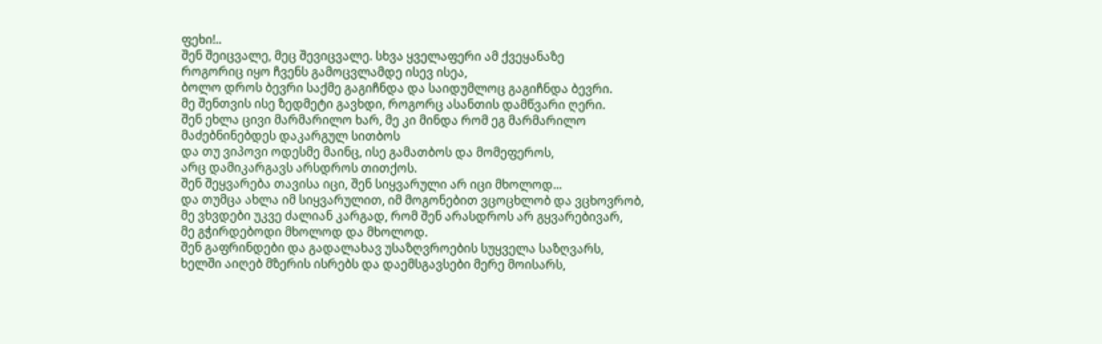ფეხი!..
შენ შეიცვალე, მეც შევიცვალე. სხვა ყველაფერი ამ ქვეყანაზე
როგორიც იყო ჩვენს გამოცვლამდე ისევ ისეა,
ბოლო დროს ბევრი საქმე გაგიჩნდა და საიდუმლოც გაგიჩნდა ბევრი.
მე შენთვის ისე ზედმეტი გავხდი, როგორც ასანთის დამწვარი ღერი.
შენ ეხლა ცივი მარმარილო ხარ, მე კი მინდა რომ ეგ მარმარილო
მაძებნინებდეს დაკარგულ სითბოს
და თუ ვიპოვი ოდესმე მაინც, ისე გამათბოს და მომეფეროს,
არც დამიკარგავს არსდროს თითქოს.
შენ შეყვარება თავისა იცი, შენ სიყვარული არ იცი მხოლოდ...
და თუმცა ახლა იმ სიყვარულით, იმ მოგონებით ვცოცხლობ და ვცხოვრობ,
მე ვხვდები უკვე ძალიან კარგად, რომ შენ არასდროს არ გყვარებივარ,
მე გჭირდებოდი მხოლოდ და მხოლოდ.
შენ გაფრინდები და გადალახავ უსაზღვროების სუყველა საზღვარს,
ხელში აიღებ მზერის ისრებს და დაემსგავსები მერე მოისარს,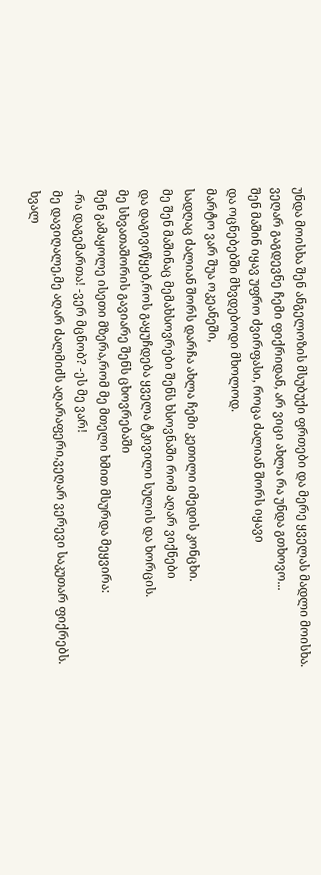უნდა მოისხა შენ ანგელოზის მსუბუქი ფრთები და მერე ყველას მადლი მოისხა.
ვეღარ გაგდევნე ჩემი ფიქრიდან, არ ვიცი ახლა რა უნდა გთხოვო...
შენ მაშინ იყავ უფრო ძვირფასი, როცა ძალიან შორს იყავი
და ოცნებებში მხვდებოდი მხოლოდ.
მარტო ვარ შუა ოკეანეში,
სადღაც ძალიან შორს დარჩა ახლა ჩემი კეთილი იმედის კონცხი.
მე შენ მაშინაც მემახსოვრები შენს ხსოვნაში რომ აღარ ვიქნები
და დაგივიწყებ,როს გაყუჩდება ყველა ტკივილი სულის და ხორცის.
მე სხვათაშორის გავიარე შენს ცხოვრებაში
შენ გამაყოლე ისეთი მზერა,რომ მე მთელი ხმით მსურდა მეყვირა:
-რა დაგემართა! -ვერ მცნობ? -ეს მე ვარ!
მე დავიღალე,მე აღარ ძალმიძს აღარაფერი,ვეღარ ვერევი საკუთარ ფიქრებს.
ხვალ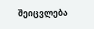შეიცვლება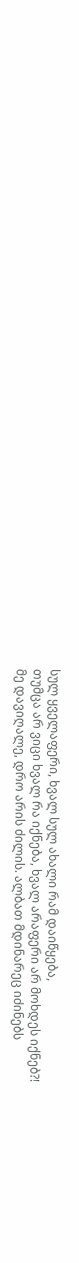სულ ყველაფერი, ხვალ სულ ახალი რამ დაიწყება,
თუმცა არ ვიცი ხვალ რა იქნება, ხვალ არაფერი არ მოხდეს იქნებ?!
მე დავიღალე, დრო არის ძილის. ალბათ მდინარეც იძინებს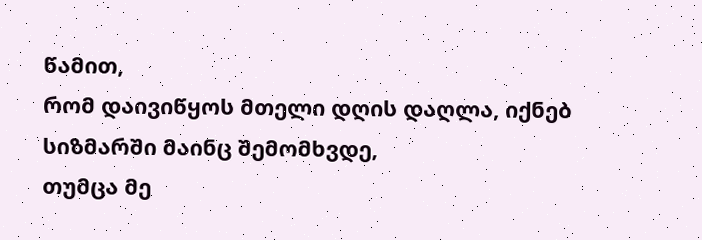წამით,
რომ დაივიწყოს მთელი დღის დაღლა, იქნებ სიზმარში მაინც შემომხვდე,
თუმცა მე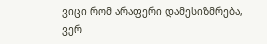ვიცი რომ არაფერი დამესიზმრება, ვერ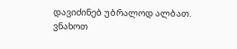დავიძინებ უბრალოდ ალბათ.
ვნახოთ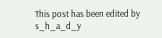This post has been edited by s_h_a_d_y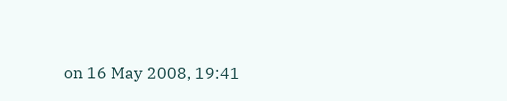on 16 May 2008, 19:41